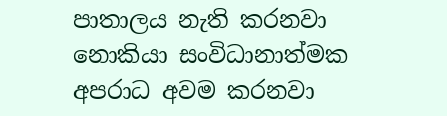පාතාලය නැති කරනවා නොකියා සංවිධානාත්මක අපරාධ අවම කරනවා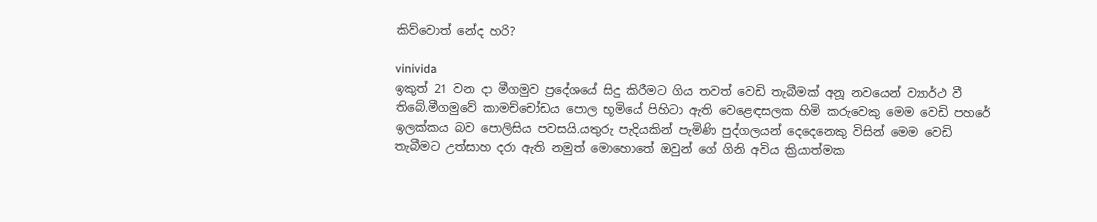කිව්වොත් නේද හරි?

vinivida
ඉකුත් 21 වන දා මීගමුව ප්‍රදේශයේ සිදු කිරීමට ගිය තවත් වෙඩි තැබීමක් අනූ නවයෙන් ව්‍යාර්ථ වී තිබේ.මීගමුවේ කාමච්චෝඩය පොල භූමියේ පිහිටා ඇති වෙළෙඳසලක හිමි කරුවෙකු මෙම වෙඩි පහරේ ඉලක්කය බව පොලිසිය පවසයි.යතුරු පැදියකින් පැමිණි පුද්ගලයන් දෙදෙනෙකු විසින් මෙම වෙඩි තැබීමට උත්සාහ දරා ඇති නමුත් මොහොතේ ඔවුන් ගේ ගිනි අවිය ක්‍රියාත්මක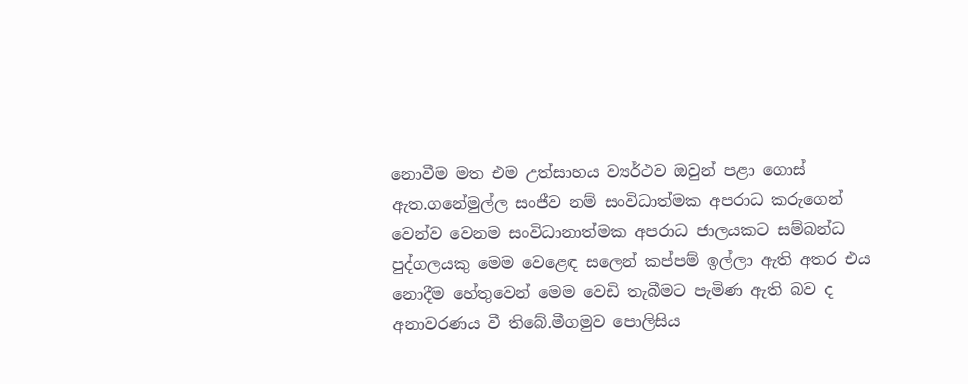නොවීම මත එම උත්සාහය ව්‍යර්ථව ඔවුන් පළා ගොස් ඇත.ගනේමුල්ල සංජීව නම් සංවිධාත්මක අපරාධ කරුගෙන් වෙන්ව වෙනම සංවිධානාත්මක අපරාධ ජාලයකට සම්බන්ධ පුද්ගලයකු මෙම වෙළෙඳ සලෙන් කප්පම් ඉල්ලා ඇති අතර එය නොදීම හේතුවෙන් මෙම වෙඩි තැබීමට පැමිණ ඇති බව ද අනාවරණය වී තිබේ.මීගමුව පොලිසිය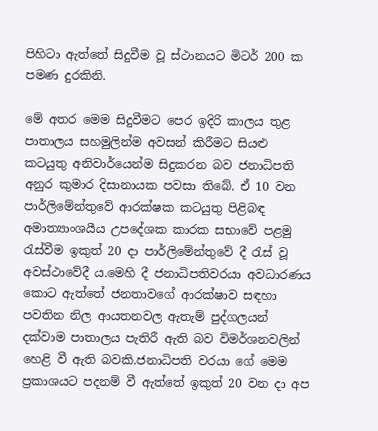පිහිටා ඇත්තේ සිදුවීම වූ ස්ථානයට මිටර් 200 ක පමණ දුරකිනි.

මේ අතර මෙම සිදුවීමට පෙර ඉදිරි කාලය තුළ පාතාලය සහමුලින්ම අවසන් කිරීමට සියළු කටයුතු අනිවාර්යෙන්ම සිදුකරන බව ජනාධිපති අනුර කුමාර දිසානායක පවසා තිබේ. ඒ 10 වන පාර්ලිමේන්තුවේ ආරක්ෂක කටයුතු පිළිබඳ අමාත්‍යාංශයීය උපදේශක කාරක සභාවේ පළමු රැස්වීම ඉකුත් 20 දා පාර්ලිමේන්තුවේ දී රැස් වූ අවස්ථාවේදී ය.මෙහි දී ජනාධිපතිවරයා අවධාරණය කොට ඇත්තේ ජනතාවගේ ආරක්ෂාව සඳහා පවතින නිල ආයතනවල ඇතැම් පුද්ගලයන් දක්වාම පාතාලය පැතිරී ඇති බව විමර්ශනවලින් හෙළි වී ඇති බවකි.ජනාධිපති වරයා ගේ මෙම ප්‍රකාශයට පදනම් වී ඇත්තේ ඉකුත් 20 වන දා අප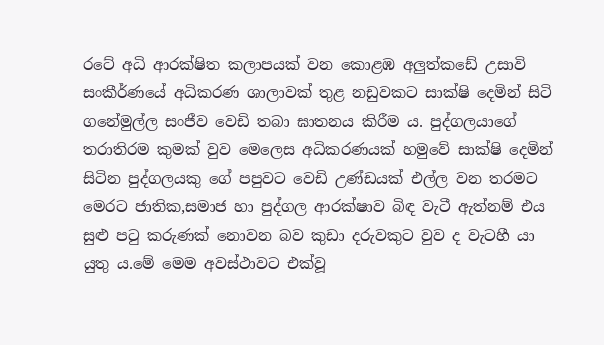රටේ අධි ආරක්ෂිත කලාපයක් වන කොළඹ අලුත්කඩේ උසාවි සංකීර්ණයේ අධිකරණ ශාලාවක් තුළ නඩුවකට සාක්ෂි දෙමින් සිටි ගනේමුල්ල සංජීව වෙඩි තබා ඝාතනය කිරීම ය. පුද්ගලයාගේ තරාතිරම කුමක් වුව මෙලෙස අධිකරණයක් හමුවේ සාක්ෂි දෙමින් සිටින පුද්ගලයකු ගේ පපුවට වෙඩි උණ්ඩයක් එල්ල වන තරමට මෙරට ජාතික,සමාජ හා පුද්ගල ආරක්ෂාව බිඳ වැටී ඇත්නම් එය සුළු පටු කරුණක් නොවන බව කුඩා දරුවකුට වුව ද වැටහී යා යුතු ය.මේ මෙම අවස්ථාවට එක්වූ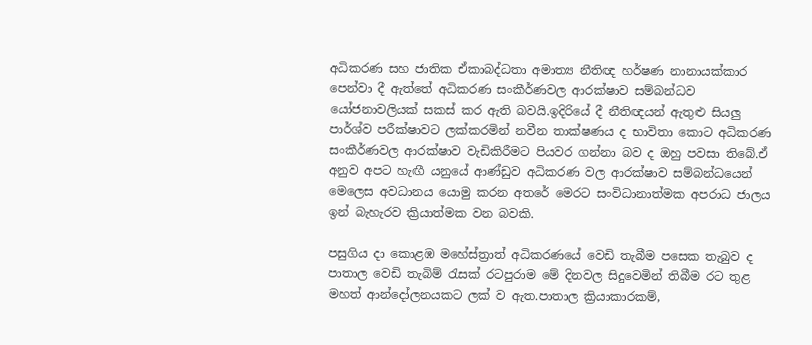අධිකරණ සහ ජාතික ඒකාබද්ධතා අමාත්‍ය නීතිඥ හර්ෂණ නානායක්කාර පෙන්වා දී ඇත්තේ අධිකරණ සංකීර්ණවල ආරක්ෂාව සම්බන්ධව යෝජනාවලියක් සකස් කර ඇති බවයි.ඉදිරියේ දී නීතිඥයන් ඇතුළු සියලු පාර්ශ්ව පරීක්ෂාවට ලක්කරමින් නවීන තාක්ෂණය ද භාවිතා කොට අධිකරණ සංකීර්ණවල ආරක්ෂාව වැඩිකිරීමට පියවර ගන්නා බව ද ඔහු පවසා තිබේ.ඒ අනුව අපට හැඟී යනුයේ ආණ්ඩුව අධිකරණ වල ආරක්ෂාව සම්බන්ධයෙන් මෙලෙස අවධානය යොමු කරන අතරේ මෙරට සංවිධානාත්මක අපරාධ ජාලය ඉන් බැහැරව ක්‍රියාත්මක වන බවකි.

පසුගිය දා කොළඹ මහේස්ත්‍රාත් අධිකරණයේ වෙඩි තැබීම පසෙක තැබුව ද පාතාල වෙඩි තැබිම් රැසක් රටපුරාම මේ දිනවල සිදුවෙමින් තිබීම රට තුළ මහත් ආන්දෝලනයකට ලක් ව ඇත.පාතාල ක්‍රියාකාරකම්,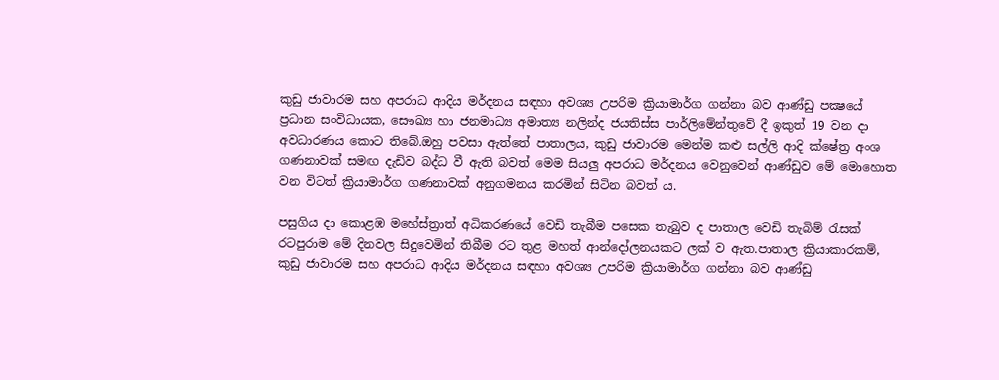කුඩු ජාවාරම සහ අපරාධ ආදිය මර්දනය සඳහා අවශ්‍ය උපරිම ක්‍රියාමාර්ග ගන්නා බව ආණ්ඩු පක්‍ෂයේ ප්‍රධාන සංවිධායක, සෞඛ්‍ය හා ජනමාධ්‍ය අමාත්‍ය නලින්ද ජයතිස්ස පාර්ලිමේන්තුවේ දී ඉකුත් 19 වන දා අවධාරණය කොට තිබේ.ඔහු පවසා ඇත්තේ පාතාලය, කුඩු ජාවාරම මෙන්ම කළු සල්ලි ආදි ක්ෂේත්‍ර අංශ ගණනාවක් සමඟ දැඩිව බද්ධ වී ඇති බවත් මෙම සියලු අපරාධ මර්දනය වෙනුවෙන් ආණ්ඩුව මේ මොහොත වන විටත් ක්‍රියාමාර්ග ගණනාවක් අනුගමනය කරමින් සිටින බවත් ය.

පසුගිය දා කොළඹ මහේස්ත්‍රාත් අධිකරණයේ වෙඩි තැබීම පසෙක තැබුව ද පාතාල වෙඩි තැබිම් රැසක් රටපුරාම මේ දිනවල සිදුවෙමින් තිබීම රට තුළ මහත් ආන්දෝලනයකට ලක් ව ඇත.පාතාල ක්‍රියාකාරකම්, කුඩු ජාවාරම සහ අපරාධ ආදිය මර්දනය සඳහා අවශ්‍ය උපරිම ක්‍රියාමාර්ග ගන්නා බව ආණ්ඩු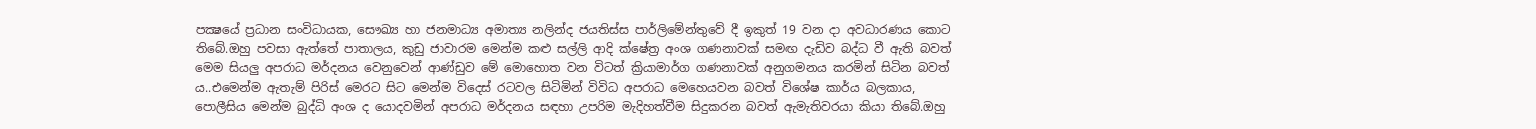පක්‍ෂයේ ප්‍රධාන සංවිධායක, සෞඛ්‍ය හා ජනමාධ්‍ය අමාත්‍ය නලින්ද ජයතිස්ස පාර්ලිමේන්තුවේ දී ඉකුත් 19 වන දා අවධාරණය කොට තිබේ.ඔහු පවසා ඇත්තේ පාතාලය, කුඩු ජාවාරම මෙන්ම කළු සල්ලි ආදි ක්ෂේත්‍ර අංශ ගණනාවක් සමඟ දැඩිව බද්ධ වී ඇති බවත් මෙම සියලු අපරාධ මර්දනය වෙනුවෙන් ආණ්ඩුව මේ මොහොත වන විටත් ක්‍රියාමාර්ග ගණනාවක් අනුගමනය කරමින් සිටින බවත් ය..එමෙන්ම ඇතැම් පිරිස් මෙරට සිට මෙන්ම විදෙස් රටවල සිටිමින් විවිධ අපරාධ මෙහෙයවන බවත් විශේෂ කාර්ය බලකාය, පොලීසිය මෙන්ම බුද්ධි අංශ ද යොදවමින් අපරාධ මර්දනය සඳහා උපරිම මැදිහත්වීම සිදුකරන බවත් ඇමැතිවරයා කියා තිබේ.ඔහු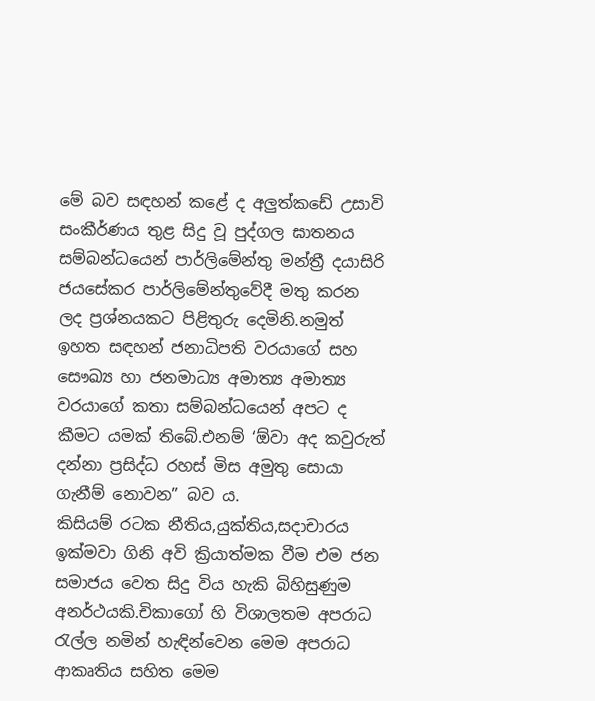මේ බව සඳහන් කළේ ද අලුත්කඩේ උසාවි සංකීර්ණය තුළ සිදු වූ පුද්ගල ඝාතනය සම්බන්ධයෙන් පාර්ලිමේන්තු මන්ත්‍රී දයාසිරි ජයසේකර පාර්ලිමේන්තුවේදී මතු කරන ලද ප්‍රශ්නයකට පිළිතුරු දෙමිනි.නමුත් ඉහත සඳහන් ජනාධිපති වරයාගේ සහ සෞඛ්‍ය හා ජනමාධ්‍ය අමාත්‍ය අමාත්‍ය වරයාගේ කතා සම්බන්ධයෙන් අපට ද කීමට යමක් තිබේ.එනම් ‘ඕවා අද කවුරුත් දන්නා ප්‍රසිද්ධ රහස් මිස අමුතු සොයා ගැනීම් නොවන” බව ය.
කිසියම් රටක නීතිය,යුක්තිය,සදාචාරය ඉක්මවා ගිනි අවි ක්‍රියාත්මක වීම එම ජන සමාජය වෙත සිදු විය හැකි බිහිසුණුම අනර්ථයකි.චිකාගෝ හි විශාලතම අපරාධ රැල්ල නමින් හැඳින්වෙන මෙම අපරාධ ආකෘතිය සහිත මෙම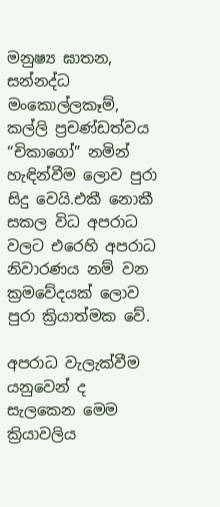මනුෂ්‍ය ඝාතන, සන්නද්ධ මංකොල්ලකෑම්, කල්ලි ප්‍රචණ්ඩත්වය “චිකාගෝ” නමින් හැඳින්වීම ලොව පුරා සිදු වෙයි.එකී නොකී සකල විධ අපරාධ වලට එරෙහි අපරාධ නිවාරණය නම් වන ක්‍රමවේදයක් ලොව පුරා ක්‍රියාත්මක වේ.

අපරාධ වැලැක්වීම යනුවෙන් ද සැලකෙන මෙම ක්‍රියාවලිය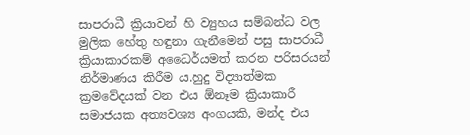සාපරාධී ක්‍රියාවන් හි ව්‍යුහය සම්බන්ධ වල මුලික හේතු හඳුනා ගැනීමෙන් පසු සාපරාධී ක්‍රියාකාරකම් අධෛර්යමත් කරන පරිසරයන් නිර්මාණය කිරීම ය.හුදු විද්‍යාත්මක ක්‍රමවේදයක් වන එය ඕනෑම ක්‍රියාකාරී සමාජයක අත්‍යවශ්‍ය අංගයකි, මන්ද එය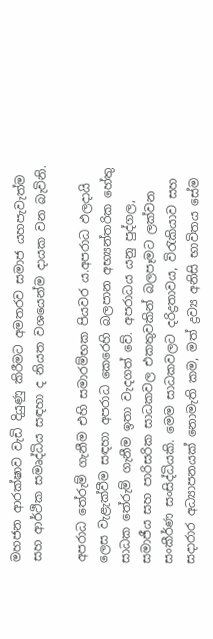මහජන ආරක්ෂාව වැඩි දියුණු කිරීමට අමතරව සමාජ යහපැවැත්ම සහ ආර්ථික සමෘද්ධිය සඳහා ද නියත වශයෙන්ම දායක වන බැවිනි.

අපරාධ තේරුම් ගැනීම එහි සමාරම්භක පියවර ය.අපරාධ ඵලදායි ලෙස වැළැක්වීම සඳහා අපරාධ කෙරෙහි බලපාන අභ්‍යන්තරික හේතු සාධක තේරුම් ගැනීම ඉතා වැදගත් වේ. අපරාධය යනු පුද්ගල, සමාජීය සහ පාරිසරික සාධකවල එකතුවකින් බලපෑමට ලක්වන සංකීර්ණ සංසිද්ධියකි. මෙම සාධකවලට දරිද්‍රතාවය, විරැකියාව සහ සදාරාර අධ්‍යාපනයක් නොමැති කම, මත් ද්‍රව්‍ය අනිසි භාවිතය සේම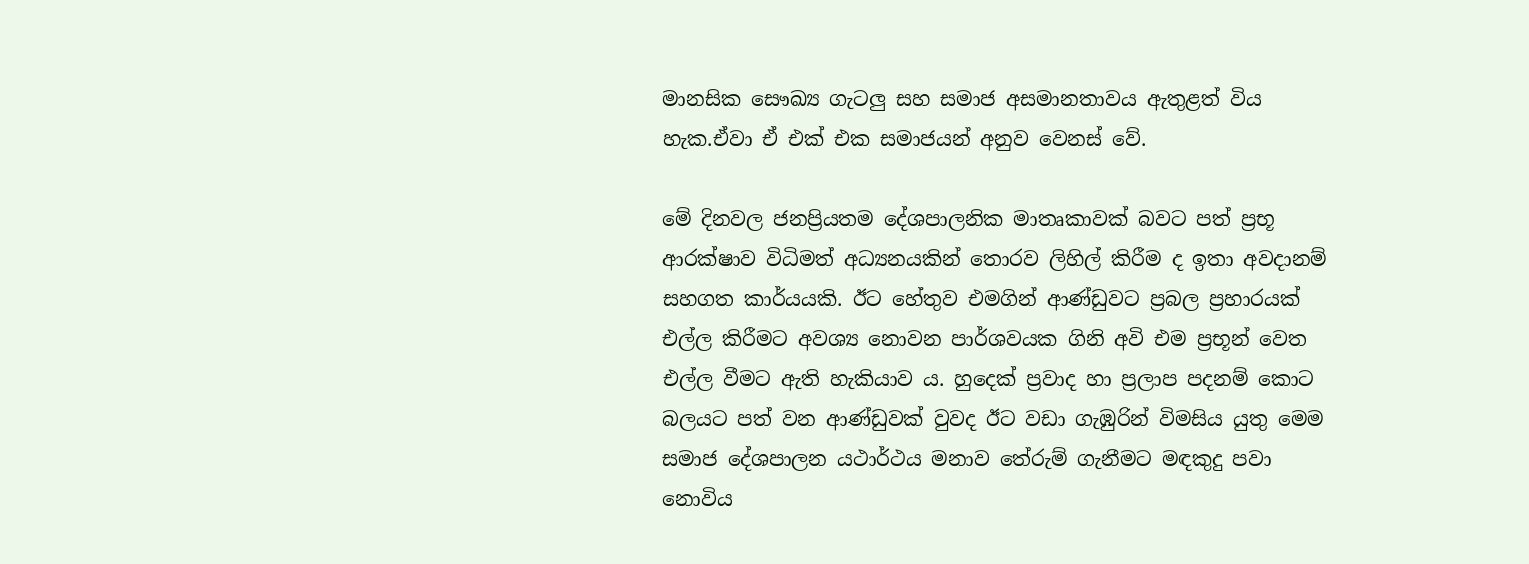මානසික සෞඛ්‍ය ගැටලු සහ සමාජ අසමානතාවය ඇතුළත් විය හැක.ඒවා ඒ එක් එක සමාජයන් අනුව වෙනස් වේ.

මේ දිනවල ජනප්‍රියතම දේශපාලනික මාතෘකාවක් බවට පත් ප්‍රභූ ආරක්ෂාව විධිමත් අධ්‍යනයකින් තොරව ලිහිල් කිරීම ද ඉතා අවදානම් සහගත කාර්යයකි. ඊට හේතුව එමගින් ආණ්ඩුවට ප්‍රබල ප්‍රහාරයක් එල්ල කිරීමට අවශ්‍ය නොවන පාර්ශවයක ගිනි අවි එම ප්‍රභූන් වෙත එල්ල වීමට ඇති හැකියාව ය. හුදෙක් ප්‍රවාද හා ප්‍රලාප පදනම් කොට බලයට පත් වන ආණ්ඩුවක් වුවද ඊට වඩා ගැඹුරින් විමසිය යුතු මෙම සමාජ දේශපාලන යථාර්ථය මනාව තේරුම් ගැනීමට මඳකුදු පවා නොවිය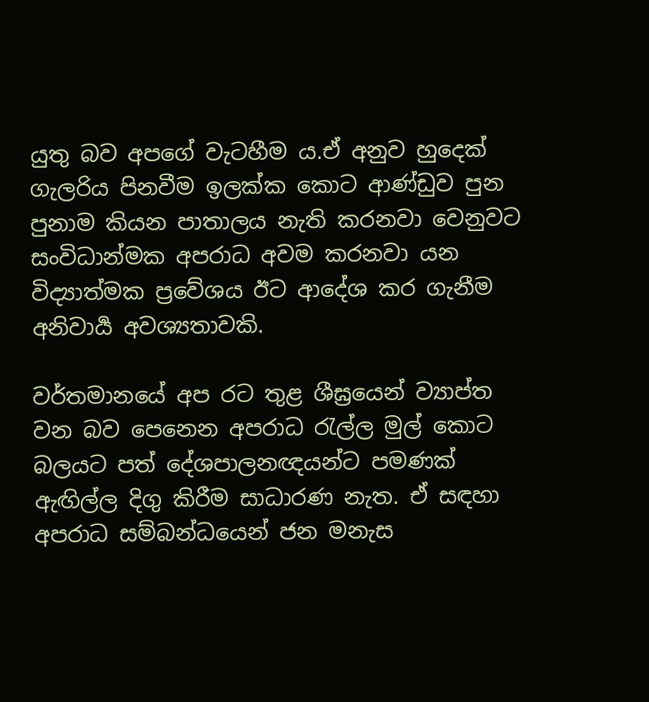යුතු බව අපගේ වැටහීම ය.ඒ අනුව හුදෙක් ගැලරිය පිනවීම ඉලක්ක කොට ආණ්ඩුව පුන පුනාම කියන පාතාලය නැති කරනවා වෙනුවට සංවිධාන්මක අපරාධ අවම කරනවා යන විද්‍යාත්මක ප්‍රවේශය ඊට ආදේශ කර ගැනීම අනිවාර්‍ය අවශ්‍යතාවකි.

වර්තමානයේ අප රට තුළ ශීඝ්‍රයෙන් ව්‍යාප්ත වන බව පෙනෙන අපරාධ රැල්ල මුල් කොට බලයට පත් දේශපාලනඥයන්ට පමණක් ඇඟිල්ල දිගු කිරීම සාධාරණ නැත. ඒ සඳහා අපරාධ සම්බන්ධයෙන් ජන මනැස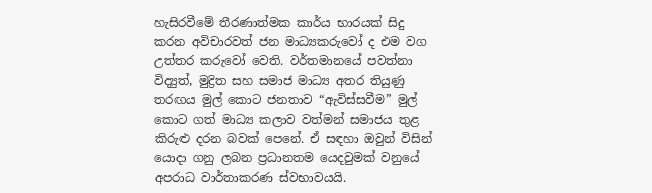හැසිරවීමේ තීරණාත්මක කාර්ය භාරයක් සිදු කරන අවිචාරවත් ජන මාධ්‍යකරුවෝ ද එම වග උත්තර කරුවෝ වෙති. වර්තමානයේ පවත්නා විද්‍යුත්, මුද්‍රිත සහ සමාජ මාධ්‍ය අතර තියුණු තරඟය මුල් කොට ජනතාව “ඇවිස්සවීම” මුල් කොට ගත් මාධ්‍ය කලාව වත්මන් සමාජය තුළ කිරුළු දරන බවක් පෙනේ. ඒ සඳහා ඔවුන් විසින් යොදා ගනු ලබන ප්‍රධානතම යෙදවුමක් වනුයේ අපරාධ වාර්තාකරණ ස්වභාවයයි.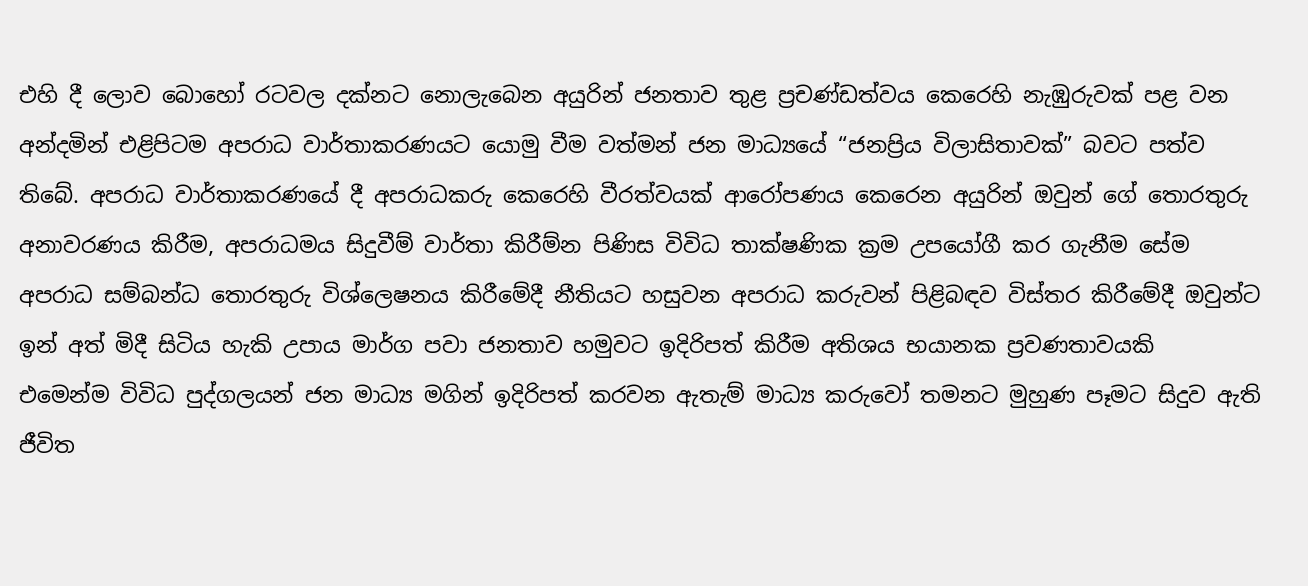එහි දී ලොව බොහෝ රටවල දක්නට නොලැබෙන අයුරින් ජනතාව තුළ ප්‍රචණ්ඩත්වය කෙරෙහි නැඹුරුවක් පළ වන අන්දමින් එළිපිටම අපරාධ වාර්තාකරණයට යොමු වීම වත්මන් ජන මාධ්‍යයේ “ජනප්‍රිය විලාසිතාවක්” බවට පත්ව තිබේ. අපරාධ වාර්තාකරණයේ දී අපරාධකරු කෙරෙහි වීරත්වයක් ආරෝපණය කෙරෙන අයුරින් ඔවුන් ගේ තොරතුරු අනාවරණය කිරීම, අපරාධමය සිදුවීම් වාර්තා කිරීම්න පිණිස විවිධ තාක්ෂණික ක්‍රම උපයෝගී කර ගැනීම සේම අපරාධ සම්බන්ධ තොරතුරු විශ්ලෙෂනය කිරීමේදී නීතියට හසුවන අපරාධ කරුවන් පිළිබඳව විස්තර කිරීමේදී ඔවුන්ට ඉන් අත් මිදී සිටිය හැකි උපාය මාර්ග පවා ජනතාව හමුවට ඉදිරිපත් කිරීම අතිශය භයානක ප්‍රවණතාවයකි
එමෙන්ම විවිධ පුද්ගලයන් ජන මාධ්‍ය මගින් ඉදිරිපත් කරවන ඇතැම් මාධ්‍ය කරුවෝ තමනට මුහුණ පෑමට සිදුව ඇති ජීවිත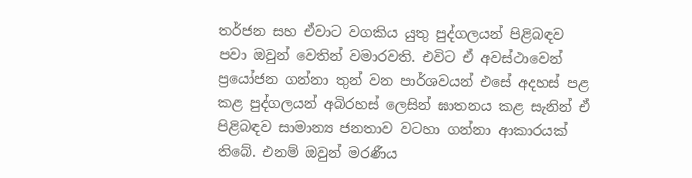තර්ජන සහ ඒවාට වගකිය යුතු පුද්ගලයන් පිළිබඳව පවා ඔවුන් වෙතින් වමාරවති. එවිට ඒ අවස්ථාවෙන් ප්‍රයෝජන ගන්නා තුන් වන පාර්ශවයන් එසේ අදහස් පළ කළ පුද්ගලයන් අබිරහස් ලෙසින් ඝාතනය කළ සැනින් ඒ පිළිබඳව සාමාන්‍ය ජනතාව වටහා ගන්නා ආකාරයක් තිබේ. එනම් ඔවුන් මරණීය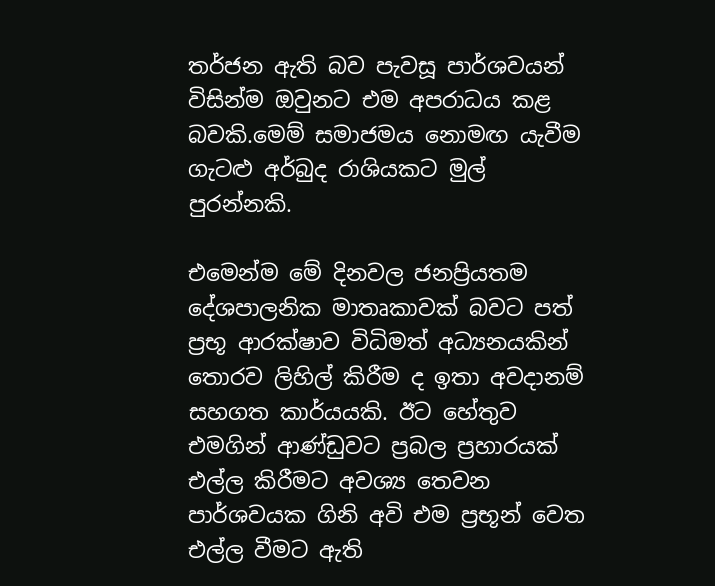තර්ජන ඇති බව පැවසූ පාර්ශවයන් විසින්ම ඔවුනට එම අපරාධය කළ බවකි.මෙම් සමාජමය නොමඟ යැවීම ගැටළු අර්බුද රාශියකට මුල් පුරන්නකි.

එමෙන්ම මේ දිනවල ජනප්‍රියතම දේශපාලනික මාතෘකාවක් බවට පත් ප්‍රභූ ආරක්ෂාව විධිමත් අධ්‍යනයකින් තොරව ලිහිල් කිරීම ද ඉතා අවදානම් සහගත කාර්යයකි. ඊට හේතුව එමගින් ආණ්ඩුවට ප්‍රබල ප්‍රහාරයක් එල්ල කිරීමට අවශ්‍ය තෙවන පාර්ශවයක ගිනි අවි එම ප්‍රභූන් වෙත එල්ල වීමට ඇති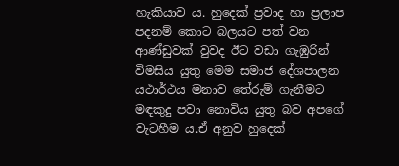හැකියාව ය. හුදෙක් ප්‍රවාද හා ප්‍රලාප පදනම් කොට බලයට පත් වන ආණ්ඩුවක් වුවද ඊට වඩා ගැඹුරින් විමසිය යුතු මෙම සමාජ දේශපාලන යථාර්ථය මනාව තේරුම් ගැනීමට මඳකුදු පවා නොවිය යුතු බව අපගේ වැටහීම ය.ඒ අනුව හුදෙක්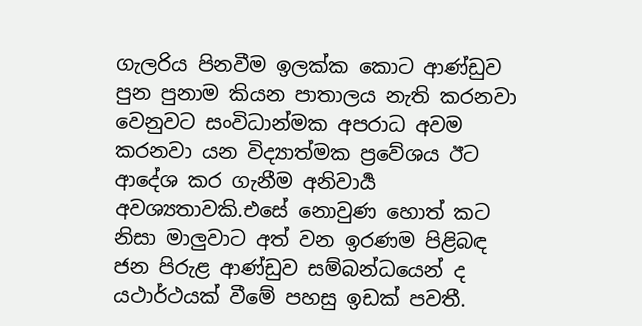ගැලරිය පිනවීම ඉලක්ක කොට ආණ්ඩුව පුන පුනාම කියන පාතාලය නැති කරනවා වෙනුවට සංවිධාන්මක අපරාධ අවම කරනවා යන විද්‍යාත්මක ප්‍රවේශය ඊට ආදේශ කර ගැනීම අනිවාර්‍ය අවශ්‍යතාවකි.එසේ නොවුණ හොත් කට නිසා මාලුවාට අත් වන ඉරණම පිළිබඳ ජන පිරුළ ආණ්ඩුව සම්බන්ධයෙන් ද යථාර්ථයක් වීමේ පහසු ඉඩක් පවතී.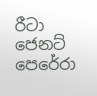රීටා ජෙනට් පෙරේරා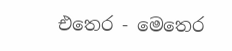එතෙර - මෙතෙර